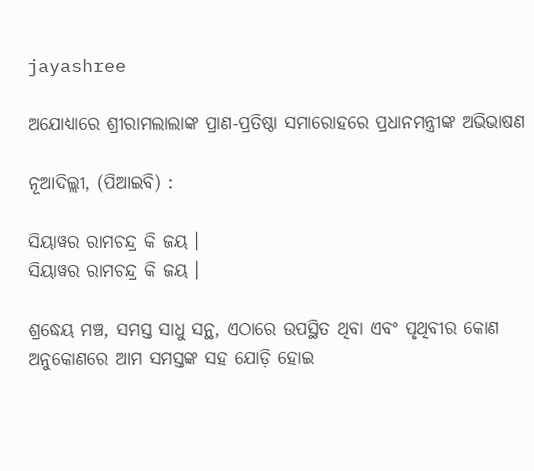jayashree

ଅଯୋଧ୍ୟାରେ ଶ୍ରୀରାମଲାଲାଙ୍କ ପ୍ରାଣ-ପ୍ରତିଷ୍ଠା ସମାରୋହରେ ପ୍ରଧାନମନ୍ତ୍ରୀଙ୍କ ଅଭିଭାଷଣ

ନୂଆଦିଲ୍ଲୀ, (ପିଆଇବି) :

ସିୟାୱର ରାମଚନ୍ଦ୍ର କି ଜୟ ।
ସିୟାୱର ରାମଚନ୍ଦ୍ର କି ଜୟ ।

ଶ୍ରଦ୍ଧେୟ ମଞ୍ଚ, ସମସ୍ତ ସାଧୁ ସନ୍ଥ, ଏଠାରେ ଉପସ୍ଥିତ ଥିବା ଏବଂ ପୃଥିବୀର କୋଣ ଅନୁକୋଣରେ ଆମ ସମସ୍ତଙ୍କ ସହ ଯୋଡ଼ି ହୋଇ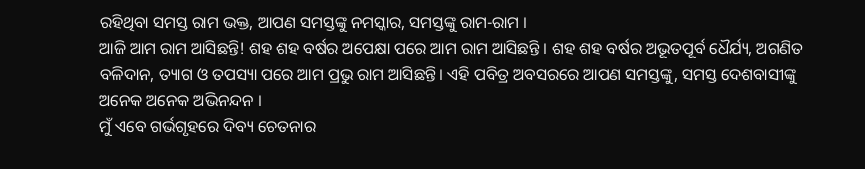ରହିଥିବା ସମସ୍ତ ରାମ ଭକ୍ତ, ଆପଣ ସମସ୍ତଙ୍କୁ ନମସ୍କାର, ସମସ୍ତଙ୍କୁ ରାମ-ରାମ ।
ଆଜି ଆମ ରାମ ଆସିଛନ୍ତି! ଶହ ଶହ ବର୍ଷର ଅପେକ୍ଷା ପରେ ଆମ ରାମ ଆସିଛନ୍ତି । ଶହ ଶହ ବର୍ଷର ଅଭୂତପୂର୍ବ ଧୈର୍ଯ୍ୟ, ଅଗଣିତ ବଳିଦାନ, ତ୍ୟାଗ ଓ ତପସ୍ୟା ପରେ ଆମ ପ୍ରଭୁ ରାମ ଆସିଛନ୍ତି। ଏହି ପବିତ୍ର ଅବସରରେ ଆପଣ ସମସ୍ତଙ୍କୁ, ସମସ୍ତ ଦେଶବାସୀଙ୍କୁ ଅନେକ ଅନେକ ଅଭିନନ୍ଦନ ।
ମୁଁ ଏବେ ଗର୍ଭଗୃହରେ ଦିବ୍ୟ ଚେତନାର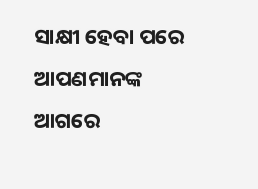ସାକ୍ଷୀ ହେବା ପରେ ଆପଣମାନଙ୍କ ଆଗରେ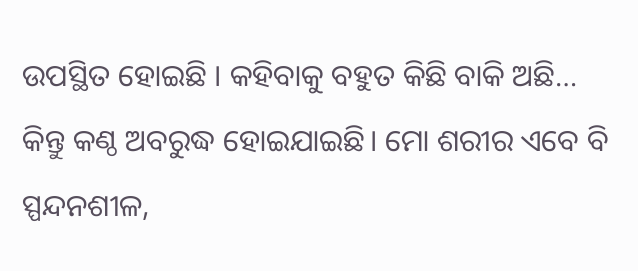ଉପସ୍ଥିତ ହୋଇଛି । କହିବାକୁ ବହୁତ କିଛି ବାକି ଅଛି… କିନ୍ତୁ କଣ୍ଠ ଅବରୁଦ୍ଧ ହୋଇଯାଇଛି। ମୋ ଶରୀର ଏବେ ବି ସ୍ପନ୍ଦନଶୀଳ,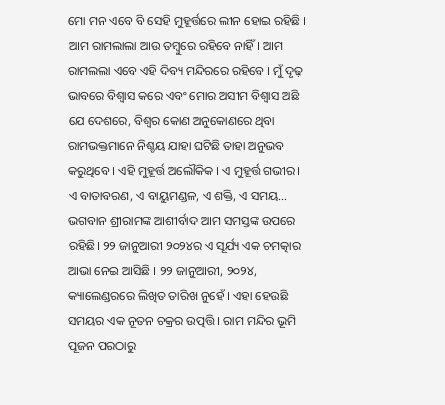ମୋ ମନ ଏବେ ବି ସେହି ମୁହୂର୍ତ୍ତରେ ଲୀନ ହୋଇ ରହିଛି । ଆମ ରାମଲାଲା ଆଉ ତମ୍ବୁରେ ରହିବେ ନାହିଁ। ଆମ ରାମଲଲା ଏବେ ଏହି ଦିବ୍ୟ ମନ୍ଦିରରେ ରହିବେ । ମୁଁ ଦୃଢ଼ ଭାବରେ ବିଶ୍ୱାସ କରେ ଏବଂ ମୋର ଅସୀମ ବିଶ୍ୱାସ ଅଛି ଯେ ଦେଶରେ, ବିଶ୍ୱର କୋଣ ଅନୁକୋଣରେ ଥିବା ରାମଭକ୍ତମାନେ ନିଶ୍ଚୟ ଯାହା ଘଟିଛି ତାହା ଅନୁଭବ କରୁଥିବେ । ଏହି ମୁହୂର୍ତ୍ତ ଅଲୌକିକ । ଏ ମୁହୂର୍ତ୍ତ ଗଭୀର। ଏ ବାତାବରଣ, ଏ ବାୟୁମଣ୍ଡଳ, ଏ ଶକ୍ତି, ଏ ସମୟ… ଭଗବାନ ଶ୍ରୀରାମଙ୍କ ଆଶୀର୍ବାଦ ଆମ ସମସ୍ତଙ୍କ ଉପରେ ରହିଛି। ୨୨ ଜାନୁଆରୀ ୨୦୨୪ର ଏ ସୂର୍ଯ୍ୟ ଏକ ଚମତ୍କାର ଆଭା ନେଇ ଆସିଛି । ୨୨ ଜାନୁଆରୀ, ୨୦୨୪, କ୍ୟାଲେଣ୍ଡରରେ ଲିଖିତ ତାରିଖ ନୁହେଁ । ଏହା ହେଉଛି ସମୟର ଏକ ନୂତନ ଚକ୍ରର ଉତ୍ପତ୍ତି । ରାମ ମନ୍ଦିର ଭୂମି ପୂଜନ ପରଠାରୁ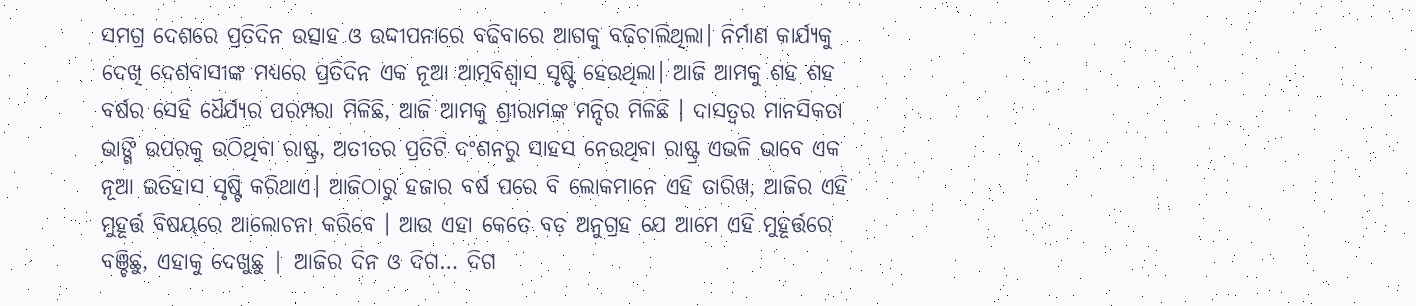ସମଗ୍ର ଦେଶରେ ପ୍ରତିଦିନ ଉତ୍ସାହ ଓ ଉଦ୍ଦୀପନାରେ ବଢିବାରେ ଆଗକୁ ବଢ଼ିଚାଲିଥିଲା। ନିର୍ମାଣ କାର୍ଯ୍ୟକୁ ଦେଖି ଦେଶବାସୀଙ୍କ ମଧ୍ୟରେ ପ୍ରତିଦିନ ଏକ ନୂଆ ଆତ୍ମବିଶ୍ୱାସ ସୃଷ୍ଟି ହେଉଥିଲା। ଆଜି ଆମକୁ ଶହ ଶହ ବର୍ଷର ସେହି ଧୈର୍ଯ୍ୟର ପରମ୍ପରା ମିଳିଛି, ଆଜି ଆମକୁ ଶ୍ରୀରାମଙ୍କ ମନ୍ଦିର ମିଳିଛି । ଦାସତ୍ୱର ମାନସିକତା ଭାଙ୍ଗି ଉପରକୁ ଉଠିଥିବା ରାଷ୍ଟ୍ର, ଅତୀତର ପ୍ରତିଟି ଦଂଶନରୁ ସାହସ ନେଉଥିବା ରାଷ୍ଟ୍ର ଏଭଳି ଭାବେ ଏକ ନୂଆ ଇତିହାସ ସୃଷ୍ଟି କରିଥାଏ। ଆଜିଠାରୁ ହଜାର ବର୍ଷ ପରେ ବି ଲୋକମାନେ ଏହି ତାରିଖ, ଆଜିର ଏହି ମୁହୂର୍ତ୍ତ ବିଷୟରେ ଆଲୋଚନା କରିବେ । ଆଉ ଏହା କେତେ ବଡ଼ ଅନୁଗ୍ରହ ଯେ ଆମେ ଏହି ମୁହୂର୍ତ୍ତରେ ବଞ୍ଚିଛୁ, ଏହାକୁ ଦେଖୁଛୁ | ଆଜିର ଦିନ ଓ ଦିଗ… ଦିଗ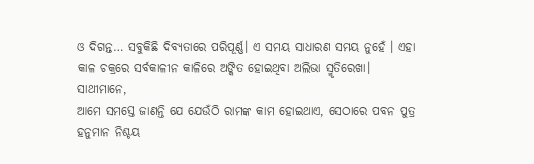ଓ ଦିଗନ୍ତ… ସବୁକିଛି ଦିବ୍ୟତାରେ ପରିପୂର୍ଣ୍ଣ। ଏ ସମୟ ସାଧାରଣ ସମୟ ନୁହେଁ । ଏହା କାଳ ଚକ୍ରରେ ସର୍ବକାଳୀନ କାଳିରେ ଅଙ୍କିତ ହୋଇଥିବା ଅଲିଭା ସ୍ମୃତିରେଖା।
ସାଥୀମାନେ,
ଆମେ ସମସ୍ତେ ଜାଣନ୍ତି ଯେ ଯେଉଁଠି ରାମଙ୍କ କାମ ହୋଇଥାଏ, ସେଠାରେ ପବନ ପୁତ୍ର ହନୁମାନ ନିଶ୍ଚୟ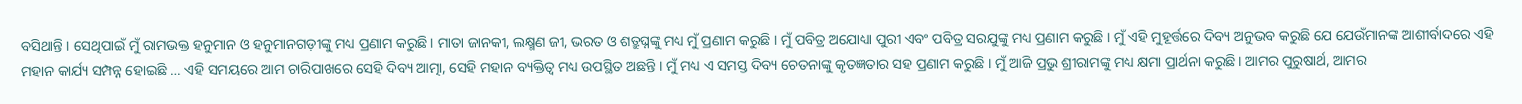ବସିଥାନ୍ତି । ସେଥିପାଇଁ ମୁଁ ରାମଭକ୍ତ ହନୁମାନ ଓ ହନୁମାନଗଡ଼ୀଙ୍କୁ ମଧ୍ୟ ପ୍ରଣାମ କରୁଛି। ମାତା ଜାନକୀ, ଲକ୍ଷ୍ମଣ ଜୀ, ଭରତ ଓ ଶତ୍ରୁଘ୍ନଙ୍କୁ ମଧ୍ୟ ମୁଁ ପ୍ରଣାମ କରୁଛି । ମୁଁ ପବିତ୍ର ଅଯୋଧ୍ୟା ପୁରୀ ଏବଂ ପବିତ୍ର ସରଯୁଙ୍କୁ ମଧ୍ୟ ପ୍ରଣାମ କରୁଛି । ମୁଁ ଏହି ମୁହୂର୍ତ୍ତରେ ଦିବ୍ୟ ଅନୁଭବ କରୁଛି ଯେ ଯେଉଁମାନଙ୍କ ଆଶୀର୍ବାଦରେ ଏହି ମହାନ କାର୍ଯ୍ୟ ସମ୍ପନ୍ନ ହୋଇଛି … ଏହି ସମୟରେ ଆମ ଚାରିପାଖରେ ସେହି ଦିବ୍ୟ ଆତ୍ମା, ସେହି ମହାନ ବ୍ୟକ୍ତିତ୍ୱ ମଧ୍ୟ ଉପସ୍ଥିତ ଅଛନ୍ତି । ମୁଁ ମଧ୍ୟ ଏ ସମସ୍ତ ଦିବ୍ୟ ଚେତନାଙ୍କୁ କୃତଜ୍ଞତାର ସହ ପ୍ରଣାମ କରୁଛି । ମୁଁ ଆଜି ପ୍ରଭୁ ଶ୍ରୀରାମଙ୍କୁ ମଧ୍ୟ କ୍ଷମା ପ୍ରାର୍ଥନା କରୁଛି। ଆମର ପୁରୁଷାର୍ଥ, ଆମର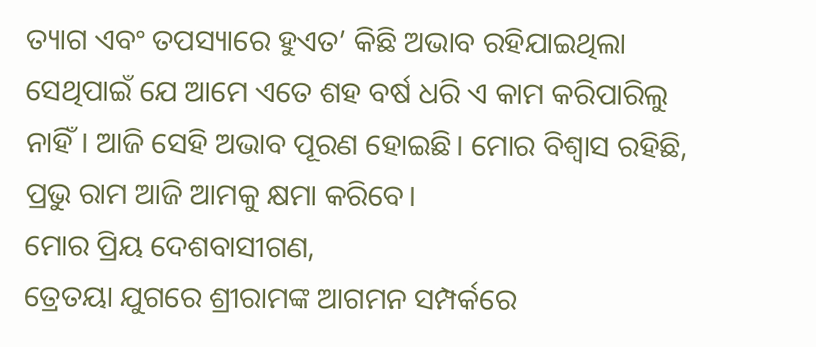ତ୍ୟାଗ ଏବଂ ତପସ୍ୟାରେ ହୁଏତ’ କିଛି ଅଭାବ ରହିଯାଇଥିଲା ସେଥିପାଇଁ ଯେ ଆମେ ଏତେ ଶହ ବର୍ଷ ଧରି ଏ କାମ କରିପାରିଲୁ ନାହିଁ। ଆଜି ସେହି ଅଭାବ ପୂରଣ ହୋଇଛି। ମୋର ବିଶ୍ୱାସ ରହିଛି, ପ୍ରଭୁ ରାମ ଆଜି ଆମକୁ କ୍ଷମା କରିବେ।
ମୋର ପ୍ରିୟ ଦେଶବାସୀଗଣ,
ତ୍ରେତୟା ଯୁଗରେ ଶ୍ରୀରାମଙ୍କ ଆଗମନ ସମ୍ପର୍କରେ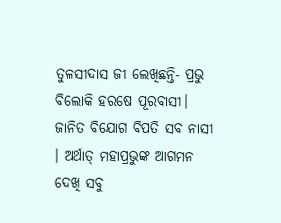ତୁଳସୀଦାସ ଜୀ ଲେଖିଛନ୍ତି- ପ୍ରଭୁ ବିଲୋକି ହରଷେ ପୂରବାସୀ। ଜାନିତ ବିଯୋଗ ବିପତି ସବ ନାସୀ । ଅର୍ଥାତ୍ ମହାପ୍ରଭୁଙ୍କ ଆଗମନ ଦେଖି ସବୁ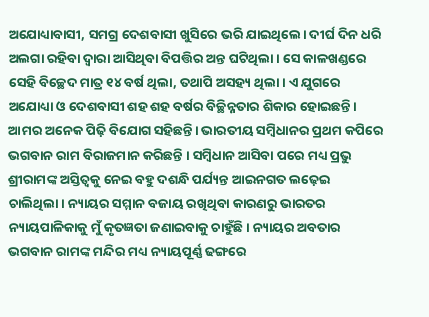ଅଯୋଧ୍ୟାବାସୀ, ସମଗ୍ର ଦେଶବାସୀ ଖୁସିରେ ଭରି ଯାଇଥିଲେ। ଦୀର୍ଘ ଦିନ ଧରି ଅଲଗା ରହିବା ଦ୍ୱାରା ଆସିଥିବା ବିପତ୍ତିର ଅନ୍ତ ଘଟିଥିଲା। ସେ କାଳଖଣ୍ଡରେ ସେହି ବିଚ୍ଛେଦ ମାତ୍ର ୧୪ ବର୍ଷ ଥିଲା, ତଥାପି ଅସହ୍ୟ ଥିଲା । ଏ ଯୁଗରେ ଅଯୋଧ୍ୟା ଓ ଦେଶବାସୀ ଶହ ଶହ ବର୍ଷର ବିଚ୍ଛିନ୍ନତାର ଶିକାର ହୋଇଛନ୍ତି। ଆମର ଅନେକ ପିଢ଼ି ବିଯୋଗ ସହିଛନ୍ତି। ଭାରତୀୟ ସମ୍ବିଧାନର ପ୍ରଥମ କପିରେ ଭଗବାନ ରାମ ବିରାଜମାନ କରିଛନ୍ତି । ସମ୍ବିଧାନ ଆସିବା ପରେ ମଧ୍ୟ ପ୍ରଭୁ ଶ୍ରୀରାମଙ୍କ ଅସ୍ତିତ୍ୱକୁ ନେଇ ବହୁ ଦଶନ୍ଧି ପର୍ଯ୍ୟନ୍ତ ଆଇନଗତ ଲଢ଼େଇ ଚାଲିଥିଲା। ନ୍ୟାୟର ସମ୍ମାନ ବଜାୟ ରଖିଥିବା କାରଣରୁ ଭାରତର ନ୍ୟାୟପାଳିକାକୁ ମୁଁ କୃତଜ୍ଞତା ଜଣାଇବାକୁ ଚାହୁଁଛି। ନ୍ୟାୟର ଅବତାର ଭଗବାନ ରାମଙ୍କ ମନ୍ଦିର ମଧ୍ୟ ନ୍ୟାୟପୂର୍ଣ୍ଣ ଢଙ୍ଗରେ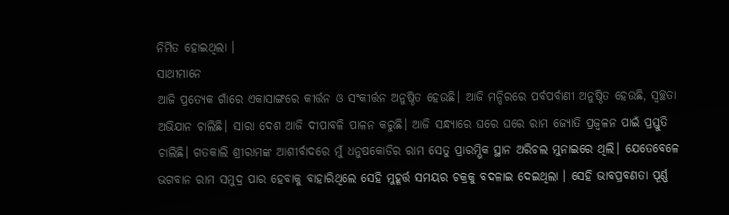ନିର୍ମିତ ହୋଇଥିଲା ।
ସାଥୀମାନେ
ଆଜି ପ୍ରତ୍ୟେକ ଗାଁରେ ଏକାସାଙ୍ଗରେ କୀର୍ତ୍ତନ ଓ ସଂକୀର୍ତ୍ତନ ଅନୁଷ୍ଠିତ ହେଉଛି। ଆଜି ମନ୍ଦିରରେ ପର୍ବପର୍ବାଣୀ ଅନୁଷ୍ଠିତ ହେଉଛି, ସ୍ୱଚ୍ଛତା ଅଭିଯାନ ଚାଲିଛି। ସାରା ଦେଶ ଆଜି ଦୀପାବଳି ପାଳନ କରୁଛି। ଆଜି ସନ୍ଧ୍ୟାରେ ଘରେ ଘରେ ରାମ ଜ୍ୟୋତି ପ୍ରଜ୍ୱଳନ ପାଇଁ ପ୍ରସ୍ତୁତି ଚାଲିଛି। ଗତକାଲି ଶ୍ରୀରାମଙ୍କ ଆଶୀର୍ବାଦରେ ମୁଁ ଧନୁଷକୋଡିର ରାମ ସେତୁ ପ୍ରାରମ୍ଭିକ ସ୍ଥାନ ଅରିଚଲ ମୁନାଇରେ ଥିଲି। ଯେତେବେଳେ ଭଗବାନ ରାମ ସମୁଦ୍ର ପାର ହେବାକୁ ବାହାରିଥିଲେ ସେହି ମୁହୂର୍ତ୍ତ ସମୟର ଚକ୍ରକୁ ବଦଳାଇ ଦେଇଥିଲା । ସେହି ଭାବପ୍ରବଣତା ପୂର୍ଣ୍ଣ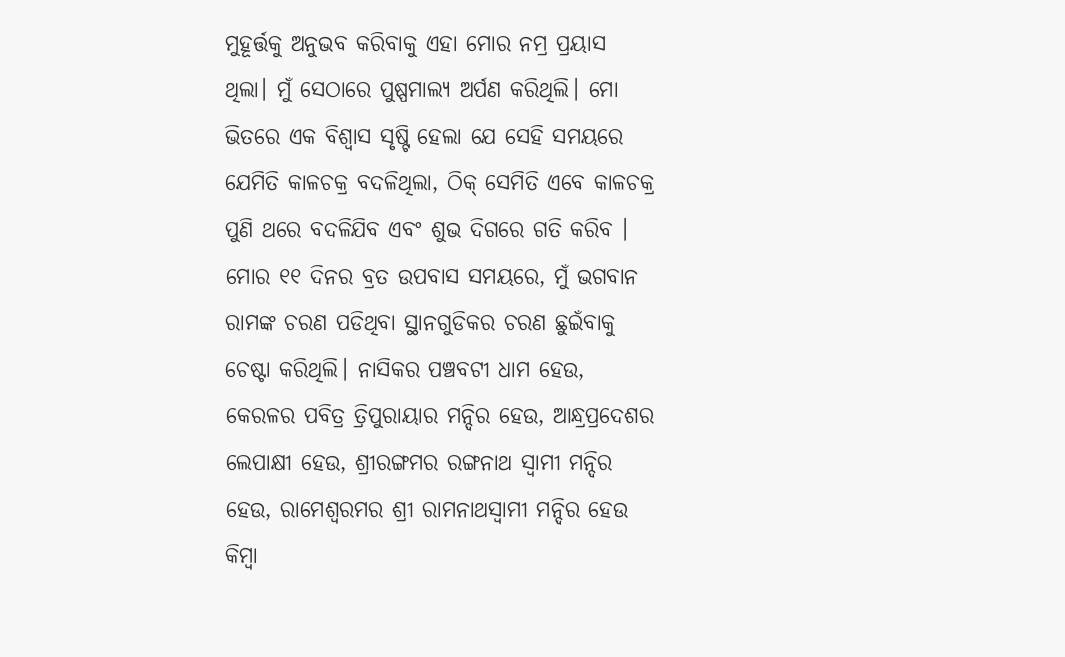ମୁହୂର୍ତ୍ତକୁ ଅନୁଭବ କରିବାକୁ ଏହା ମୋର ନମ୍ର ପ୍ରୟାସ ଥିଲା। ମୁଁ ସେଠାରେ ପୁଷ୍ପମାଲ୍ୟ ଅର୍ପଣ କରିଥିଲି। ମୋ ଭିତରେ ଏକ ବିଶ୍ୱାସ ସୃଷ୍ଟି ହେଲା ଯେ ସେହି ସମୟରେ ଯେମିତି କାଳଚକ୍ର ବଦଳିଥିଲା, ଠିକ୍ ସେମିତି ଏବେ କାଳଚକ୍ର ପୁଣି ଥରେ ବଦଳିଯିବ ଏବଂ ଶୁଭ ଦିଗରେ ଗତି କରିବ । ମୋର ୧୧ ଦିନର ବ୍ରତ ଉପବାସ ସମୟରେ, ମୁଁ ଭଗବାନ ରାମଙ୍କ ଚରଣ ପଡିଥିବା ସ୍ଥାନଗୁଡିକର ଚରଣ ଛୁଇଁବାକୁ ଚେଷ୍ଟା କରିଥିଲି। ନାସିକର ପଞ୍ଚବଟୀ ଧାମ ହେଉ, କେରଳର ପବିତ୍ର ତ୍ରିପୁରାୟାର ମନ୍ଦିର ହେଉ, ଆନ୍ଧ୍ରପ୍ରଦେଶର ଲେପାକ୍ଷୀ ହେଉ, ଶ୍ରୀରଙ୍ଗମର ରଙ୍ଗନାଥ ସ୍ୱାମୀ ମନ୍ଦିର ହେଉ, ରାମେଶ୍ୱରମର ଶ୍ରୀ ରାମନାଥସ୍ୱାମୀ ମନ୍ଦିର ହେଉ କିମ୍ବା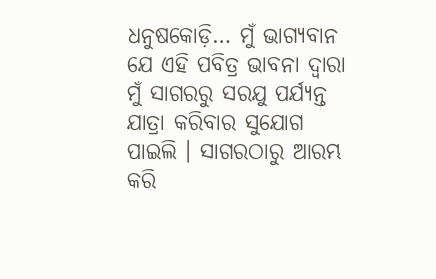ଧନୁଷକୋଡ଼ି… ମୁଁ ଭାଗ୍ୟବାନ ଯେ ଏହି ପବିତ୍ର ଭାବନା ଦ୍ୱାରା ମୁଁ ସାଗରରୁ ସରଯୁ ପର୍ଯ୍ୟନ୍ତ ଯାତ୍ରା କରିବାର ସୁଯୋଗ ପାଇଲି । ସାଗରଠାରୁ ଆରମ୍ଭ କରି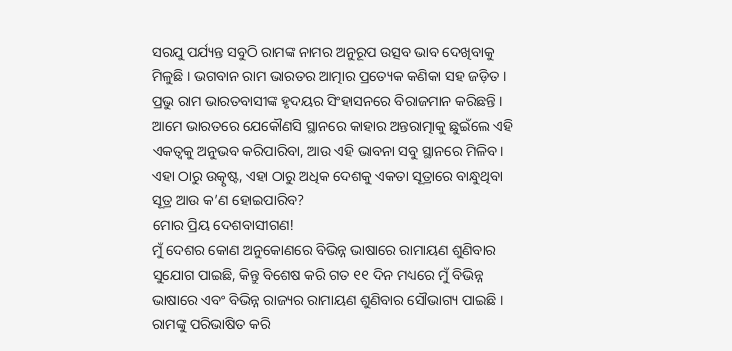ସରଯୁ ପର୍ଯ୍ୟନ୍ତ ସବୁଠି ରାମଙ୍କ ନାମର ଅନୁରୂପ ଉତ୍ସବ ଭାବ ଦେଖିବାକୁ ମିଳୁଛି । ଭଗବାନ ରାମ ଭାରତର ଆତ୍ମାର ପ୍ରତ୍ୟେକ କଣିକା ସହ ଜଡ଼ିତ । ପ୍ରଭୁ ରାମ ଭାରତବାସୀଙ୍କ ହୃଦୟର ସିଂହାସନରେ ବିରାଜମାନ କରିଛନ୍ତି । ଆମେ ଭାରତରେ ଯେକୌଣସି ସ୍ଥାନରେ କାହାର ଅନ୍ତରାତ୍ମାକୁ ଛୁଇଁଲେ ଏହି ଏକତ୍ୱକୁ ଅନୁଭବ କରିପାରିବା, ଆଉ ଏହି ଭାବନା ସବୁ ସ୍ଥାନରେ ମିଳିବ। ଏହା ଠାରୁ ଉତ୍କୃଷ୍ଟ, ଏହା ଠାରୁ ଅଧିକ ଦେଶକୁ ଏକତା ସୂତ୍ରାରେ ବାନ୍ଧୁଥିବା ସୂତ୍ର ଆଉ କ’ଣ ହୋଇପାରିବ?
ମୋର ପ୍ରିୟ ଦେଶବାସୀଗଣ!
ମୁଁ ଦେଶର କୋଣ ଅନୁକୋଣରେ ବିଭିନ୍ନ ଭାଷାରେ ରାମାୟଣ ଶୁଣିବାର ସୁଯୋଗ ପାଇଛି, କିନ୍ତୁ ବିଶେଷ କରି ଗତ ୧୧ ଦିନ ମଧ୍ୟରେ ମୁଁ ବିଭିନ୍ନ ଭାଷାରେ ଏବଂ ବିଭିନ୍ନ ରାଜ୍ୟର ରାମାୟଣ ଶୁଣିବାର ସୌଭାଗ୍ୟ ପାଇଛି । ରାମଙ୍କୁ ପରିଭାଷିତ କରି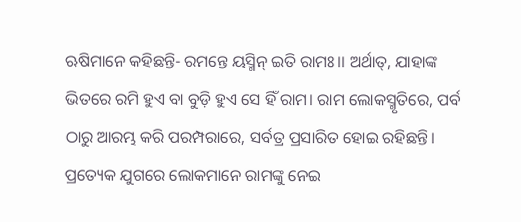ଋଷିମାନେ କହିଛନ୍ତି- ରମନ୍ତେ ୟସ୍ମିନ୍ ଇତି ରାମଃ।। ଅର୍ଥାତ୍, ଯାହାଙ୍କ ଭିତରେ ରମି ହୁଏ ବା ବୁଡ଼ି ହୁଏ ସେ ହିଁ ରାମ। ରାମ ଲୋକସ୍ମୃତିରେ, ପର୍ବ ଠାରୁ ଆରମ୍ଭ କରି ପରମ୍ପରାରେ, ସର୍ବତ୍ର ପ୍ରସାରିତ ହୋଇ ରହିଛନ୍ତି। ପ୍ରତ୍ୟେକ ଯୁଗରେ ଲୋକମାନେ ରାମଙ୍କୁ ନେଇ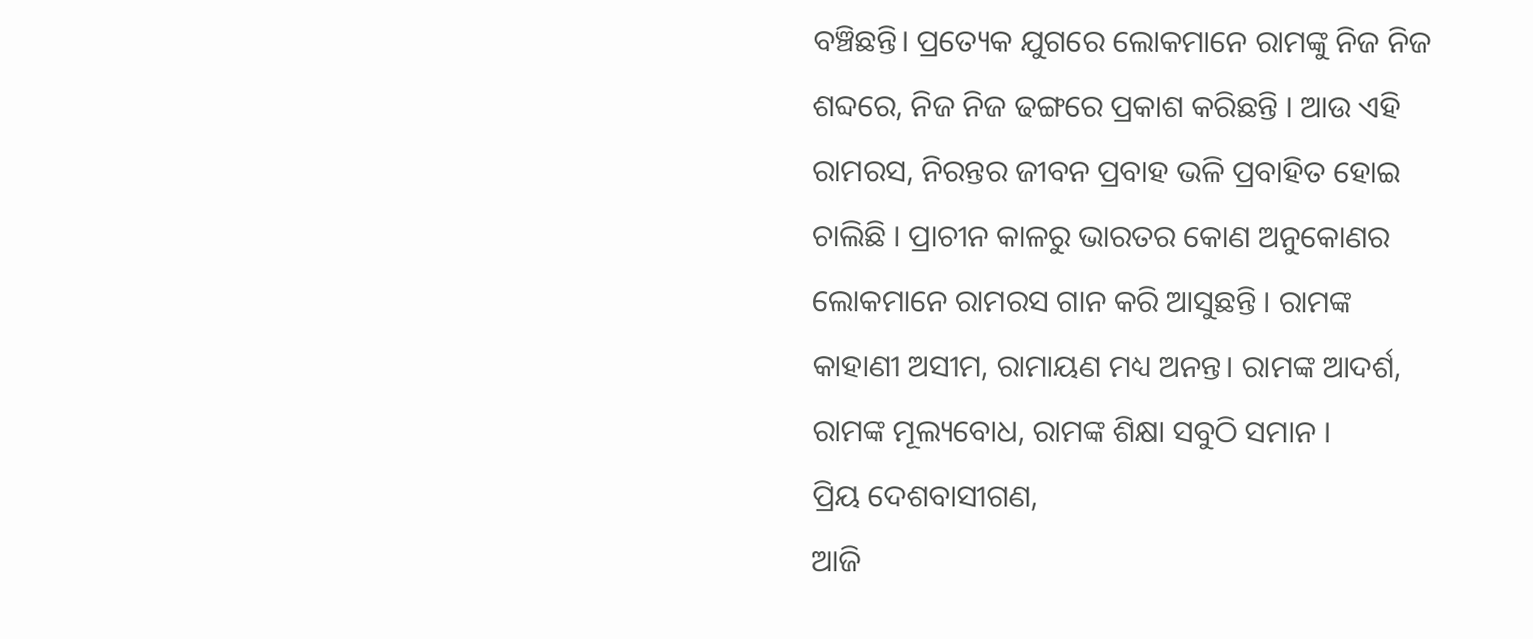ବଞ୍ଚିଛନ୍ତି। ପ୍ରତ୍ୟେକ ଯୁଗରେ ଲୋକମାନେ ରାମଙ୍କୁ ନିଜ ନିଜ ଶବ୍ଦରେ, ନିଜ ନିଜ ଢଙ୍ଗରେ ପ୍ରକାଶ କରିଛନ୍ତି । ଆଉ ଏହି ରାମରସ, ନିରନ୍ତର ଜୀବନ ପ୍ରବାହ ଭଳି ପ୍ରବାହିତ ହୋଇ ଚାଲିଛି । ପ୍ରାଚୀନ କାଳରୁ ଭାରତର କୋଣ ଅନୁକୋଣର ଲୋକମାନେ ରାମରସ ଗାନ କରି ଆସୁଛନ୍ତି । ରାମଙ୍କ କାହାଣୀ ଅସୀମ, ରାମାୟଣ ମଧ୍ୟ ଅନନ୍ତ। ରାମଙ୍କ ଆଦର୍ଶ, ରାମଙ୍କ ମୂଲ୍ୟବୋଧ, ରାମଙ୍କ ଶିକ୍ଷା ସବୁଠି ସମାନ ।
ପ୍ରିୟ ଦେଶବାସୀଗଣ,
ଆଜି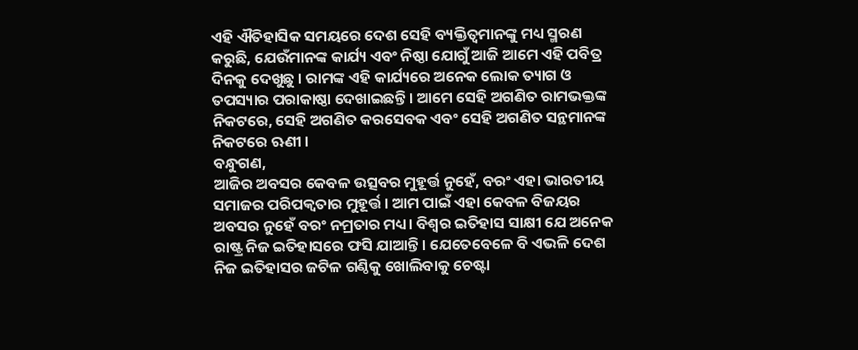ଏହି ଐତିହାସିକ ସମୟରେ ଦେଶ ସେହି ବ୍ୟକ୍ତିତ୍ୱମାନଙ୍କୁ ମଧ୍ୟ ସ୍ମରଣ କରୁଛି, ଯେଉଁମାନଙ୍କ କାର୍ଯ୍ୟ ଏବଂ ନିଷ୍ଠା ଯୋଗୁଁ ଆଜି ଆମେ ଏହି ପବିତ୍ର ଦିନକୁ ଦେଖୁଛୁ । ରାମଙ୍କ ଏହି କାର୍ଯ୍ୟରେ ଅନେକ ଲୋକ ତ୍ୟାଗ ଓ ତପସ୍ୟାର ପରାକାଷ୍ଠା ଦେଖାଇଛନ୍ତି । ଆମେ ସେହି ଅଗଣିତ ରାମଭକ୍ତଙ୍କ ନିକଟରେ, ସେହି ଅଗଣିତ କରସେବକ ଏବଂ ସେହି ଅଗଣିତ ସନ୍ଥମାନଙ୍କ ନିକଟରେ ଋଣୀ ।
ବନ୍ଧୁଗଣ,
ଆଜିର ଅବସର କେବଳ ଉତ୍ସବର ମୁହୂର୍ତ୍ତ ନୁହେଁ, ବରଂ ଏହା ଭାରତୀୟ ସମାଜର ପରିପକ୍ୱତାର ମୁହୂର୍ତ୍ତ। ଆମ ପାଇଁ ଏହା କେବଳ ବିଜୟର ଅବସର ନୁହେଁ ବରଂ ନମ୍ରତାର ମଧ୍ୟ। ବିଶ୍ୱର ଇତିହାସ ସାକ୍ଷୀ ଯେ ଅନେକ ରାଷ୍ଟ୍ର ନିଜ ଇତିହାସରେ ଫସି ଯାଆନ୍ତି । ଯେତେବେଳେ ବି ଏଭଳି ଦେଶ ନିଜ ଇତିହାସର ଜଟିଳ ଗଣ୍ଠିକୁ ଖୋଲିବାକୁ ଚେଷ୍ଟା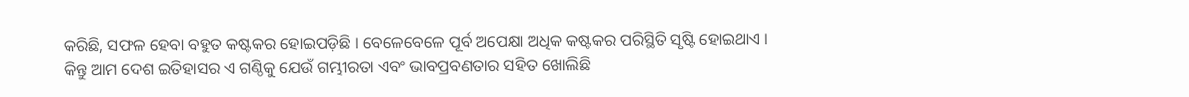କରିଛି, ସଫଳ ହେବା ବହୁତ କଷ୍ଟକର ହୋଇପଡ଼ିଛି । ବେଳେବେଳେ ପୂର୍ବ ଅପେକ୍ଷା ଅଧିକ କଷ୍ଟକର ପରିସ୍ଥିତି ସୃଷ୍ଟି ହୋଇଥାଏ । କିନ୍ତୁ ଆମ ଦେଶ ଇତିହାସର ଏ ଗଣ୍ଠିକୁ ଯେଉଁ ଗମ୍ଭୀରତା ଏବଂ ଭାବପ୍ରବଣତାର ସହିତ ଖୋଲିଛି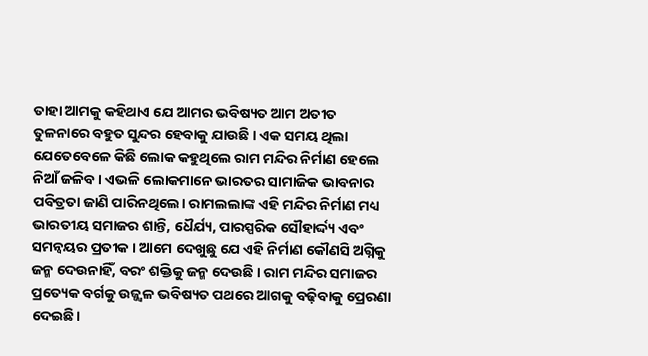ତାହା ଆମକୁ କହିଥାଏ ଯେ ଆମର ଭବିଷ୍ୟତ ଆମ ଅତୀତ ତୁଳନାରେ ବହୁତ ସୁନ୍ଦର ହେବାକୁ ଯାଉଛି । ଏକ ସମୟ ଥିଲା ଯେତେବେଳେ କିଛି ଲୋକ କହୁଥିଲେ ରାମ ମନ୍ଦିର ନିର୍ମାଣ ହେଲେ ନିଆଁ ଜଳିବ । ଏଭଳି ଲୋକମାନେ ଭାରତର ସାମାଜିକ ଭାବନାର ପବିତ୍ରତା ଜାଣି ପାରିନଥିଲେ। ରାମଲଲାଙ୍କ ଏହି ମନ୍ଦିର ନିର୍ମାଣ ମଧ୍ୟ ଭାରତୀୟ ସମାଜର ଶାନ୍ତି, ଧୈର୍ଯ୍ୟ, ପାରସ୍ପରିକ ସୌହାର୍ଦ୍ଦ୍ୟ ଏବଂ ସମନ୍ୱୟର ପ୍ରତୀକ । ଆମେ ଦେଖୁଛୁ ଯେ ଏହି ନିର୍ମାଣ କୌଣସି ଅଗ୍ନିକୁ ଜନ୍ମ ଦେଉନାହିଁ, ବରଂ ଶକ୍ତିକୁ ଜନ୍ମ ଦେଉଛି । ରାମ ମନ୍ଦିର ସମାଜର ପ୍ରତ୍ୟେକ ବର୍ଗକୁ ଉଜ୍ଜ୍ୱଳ ଭବିଷ୍ୟତ ପଥରେ ଆଗକୁ ବଢ଼ିବାକୁ ପ୍ରେରଣା ଦେଇଛି।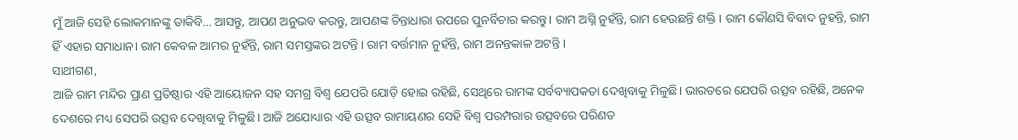ମୁଁ ଆଜି ସେହି ଲୋକମାନଙ୍କୁ ଡାକିବି… ଆସନ୍ତୁ, ଆପଣ ଅନୁଭବ କରନ୍ତୁ, ଆପଣଙ୍କ ଚିନ୍ତାଧାରା ଉପରେ ପୁନର୍ବିଚାର କରନ୍ତୁ। ରାମ ଅଗ୍ନି ନୁହଁନ୍ତି, ରାମ ହେଉଛନ୍ତି ଶକ୍ତି । ରାମ କୌଣସି ବିବାଦ ନୁହନ୍ତି, ରାମ ହିଁ ଏହାର ସମାଧାନ। ରାମ କେବଳ ଆମର ନୁହଁନ୍ତି, ରାମ ସମସ୍ତଙ୍କର ଅଟନ୍ତି । ରାମ ବର୍ତ୍ତମାନ ନୁହଁନ୍ତି, ରାମ ଅନନ୍ତକାଳ ଅଟନ୍ତି ।
ସାଥୀଗଣ,
ଆଜି ରାମ ମନ୍ଦିର ପ୍ରାଣ ପ୍ରତିଷ୍ଠାର ଏହି ଆୟୋଜନ ସହ ସମଗ୍ର ବିଶ୍ୱ ଯେପରି ଯୋଡ଼ି ହୋଇ ରହିଛି, ସେଥିରେ ରାମଙ୍କ ସର୍ବବ୍ୟାପକତା ଦେଖିବାକୁ ମିଳୁଛି। ଭାରତରେ ଯେପରି ଉତ୍ସବ ରହିଛି, ଅନେକ ଦେଶରେ ମଧ୍ୟ ସେପରି ଉତ୍ସବ ଦେଖିବାକୁ ମିଳୁଛି। ଆଜି ଅଯୋଧ୍ୟାର ଏହି ଉତ୍ସବ ରାମାୟଣର ସେହି ବିଶ୍ୱ ପରମ୍ପରାର ଉତ୍ସବରେ ପରିଣତ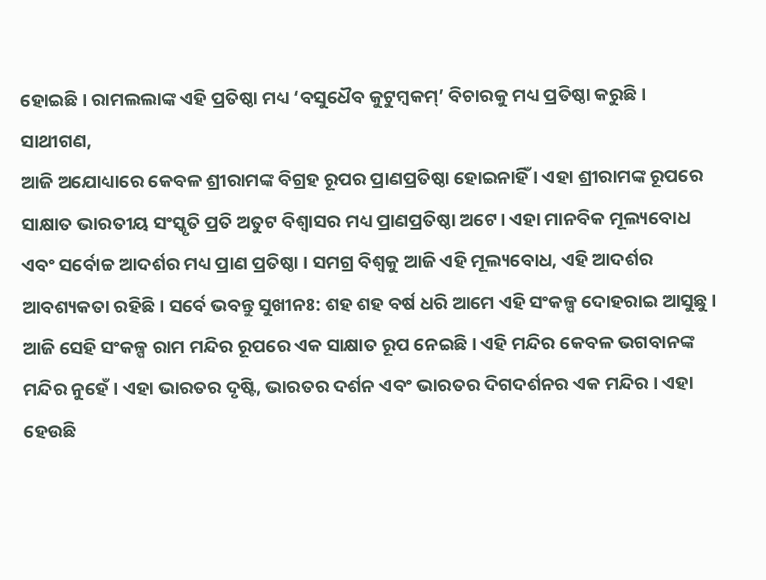ହୋଇଛି । ରାମଲଲାଙ୍କ ଏହି ପ୍ରତିଷ୍ଠା ମଧ୍ୟ ‘ବସୁଧୈବ କୁଟୁମ୍ବକମ୍’ ବିଚାରକୁ ମଧ୍ୟ ପ୍ରତିଷ୍ଠା କରୁଛି ।
ସାଥୀଗଣ,
ଆଜି ଅଯୋଧ୍ୟାରେ କେବଳ ଶ୍ରୀରାମଙ୍କ ବିଗ୍ରହ ରୂପର ପ୍ରାଣପ୍ରତିଷ୍ଠା ହୋଇନାହିଁ । ଏହା ଶ୍ରୀରାମଙ୍କ ରୂପରେ ସାକ୍ଷାତ ଭାରତୀୟ ସଂସ୍କୃତି ପ୍ରତି ଅତୁଟ ବିଶ୍ୱାସର ମଧ୍ୟ ପ୍ରାଣପ୍ରତିଷ୍ଠା ଅଟେ। ଏହା ମାନବିକ ମୂଲ୍ୟବୋଧ ଏବଂ ସର୍ବୋଚ୍ଚ ଆଦର୍ଶର ମଧ୍ୟ ପ୍ରାଣ ପ୍ରତିଷ୍ଠା । ସମଗ୍ର ବିଶ୍ୱକୁ ଆଜି ଏହି ମୂଲ୍ୟବୋଧ, ଏହି ଆଦର୍ଶର ଆବଶ୍ୟକତା ରହିଛି । ସର୍ବେ ଭବନ୍ତୁ ସୁଖୀନଃ: ଶହ ଶହ ବର୍ଷ ଧରି ଆମେ ଏହି ସଂକଳ୍ପ ଦୋହରାଇ ଆସୁଛୁ। ଆଜି ସେହି ସଂକଳ୍ପ ରାମ ମନ୍ଦିର ରୂପରେ ଏକ ସାକ୍ଷାତ ରୂପ ନେଇଛି। ଏହି ମନ୍ଦିର କେବଳ ଭଗବାନଙ୍କ ମନ୍ଦିର ନୁହେଁ । ଏହା ଭାରତର ଦୃଷ୍ଟି, ଭାରତର ଦର୍ଶନ ଏବଂ ଭାରତର ଦିଗଦର୍ଶନର ଏକ ମନ୍ଦିର । ଏହା ହେଉଛି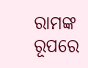ରାମଙ୍କ ରୂପରେ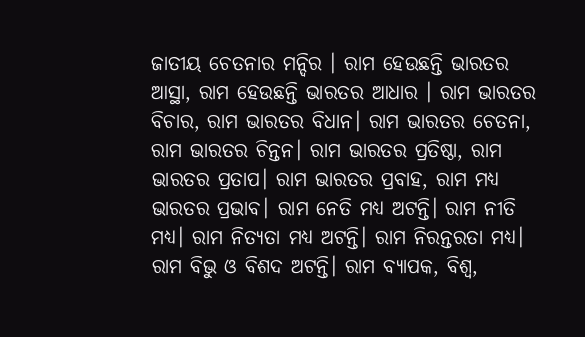ଜାତୀୟ ଚେତନାର ମନ୍ଦିର । ରାମ ହେଉଛନ୍ତି ଭାରତର ଆସ୍ଥା, ରାମ ହେଉଛନ୍ତି ଭାରତର ଆଧାର । ରାମ ଭାରତର ବିଚାର, ରାମ ଭାରତର ବିଧାନ। ରାମ ଭାରତର ଚେତନା, ରାମ ଭାରତର ଚିନ୍ତନ। ରାମ ଭାରତର ପ୍ରତିଷ୍ଠା, ରାମ ଭାରତର ପ୍ରତାପ। ରାମ ଭାରତର ପ୍ରବାହ, ରାମ ମଧ୍ୟ ଭାରତର ପ୍ରଭାବ। ରାମ ନେତି ମଧ୍ୟ ଅଟନ୍ତି। ରାମ ନୀତି ମଧ୍ୟ। ରାମ ନିତ୍ୟତା ମଧ୍ୟ ଅଟନ୍ତି। ରାମ ନିରନ୍ତରତା ମଧ୍ୟ। ରାମ ବିଭୁ ଓ ବିଶଦ ଅଟନ୍ତି। ରାମ ବ୍ୟାପକ, ବିଶ୍ୱ,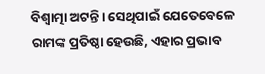ବିଶ୍ୱାତ୍ମା ଅଟନ୍ତି। ସେଥିପାଇଁ ଯେତେବେଳେ ରାମଙ୍କ ପ୍ରତିଷ୍ଠା ହେଉଛି, ଏହାର ପ୍ରଭାବ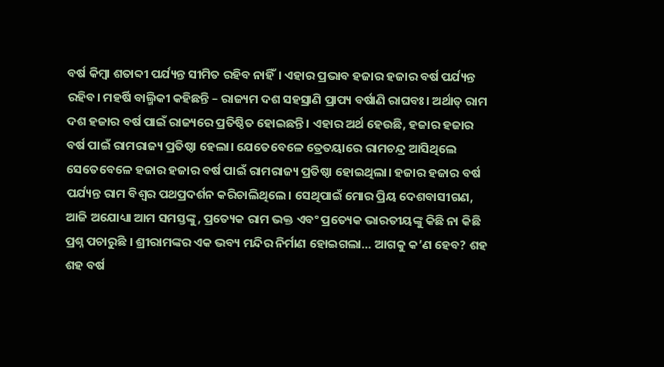ବର୍ଷ କିମ୍ବା ଶତାବ୍ଦୀ ପର୍ଯ୍ୟନ୍ତ ସୀମିତ ରହିବ ନାହିଁ। ଏହାର ପ୍ରଭାବ ହଜାର ହଜାର ବର୍ଷ ପର୍ଯ୍ୟନ୍ତ ରହିବ। ମହର୍ଷି ବାଲ୍ମିକୀ କହିଛନ୍ତି – ରାଜ୍ୟମ ଦଶ ସହସ୍ରାଣି ପ୍ରାପ୍ୟ ବର୍ଷାଣି ରାଘବଃ। ଅର୍ଥାତ୍ ରାମ ଦଶ ହଜାର ବର୍ଷ ପାଇଁ ରାଜ୍ୟରେ ପ୍ରତିଷ୍ଠିତ ହୋଇଛନ୍ତି। ଏହାର ଅର୍ଥ ହେଉଛି, ହଜାର ହଜାର ବର୍ଷ ପାଇଁ ରାମରାଜ୍ୟ ପ୍ରତିଷ୍ଠା ହେଲା। ଯେତେବେଳେ ତ୍ରେତୟାରେ ରାମଚନ୍ଦ୍ର ଆସିଥିଲେ ସେତେବେଳେ ହଜାର ହଜାର ବର୍ଷ ପାଇଁ ରାମରାଜ୍ୟ ପ୍ରତିଷ୍ଠା ହୋଇଥିଲା। ହଜାର ହଜାର ବର୍ଷ ପର୍ଯ୍ୟନ୍ତ ରାମ ବିଶ୍ୱର ପଥପ୍ରଦର୍ଶନ କରିଚାଲିଥିଲେ। ସେଥିପାଇଁ ମୋର ପ୍ରିୟ ଦେଶବାସୀଗଣ,
ଆଜି ଅଯୋଧ୍ୟା ଆମ ସମସ୍ତଙ୍କୁ, ପ୍ରତ୍ୟେକ ରାମ ଭକ୍ତ ଏବଂ ପ୍ରତ୍ୟେକ ଭାରତୀୟଙ୍କୁ କିଛି ନା କିଛି ପ୍ରଶ୍ନ ପଚାରୁଛି । ଶ୍ରୀରାମଙ୍କର ଏକ ଭବ୍ୟ ମନ୍ଦିର ନିର୍ମାଣ ହୋଇଗଲା… ଆଗକୁ କ’ଣ ହେବ? ଶହ ଶହ ବର୍ଷ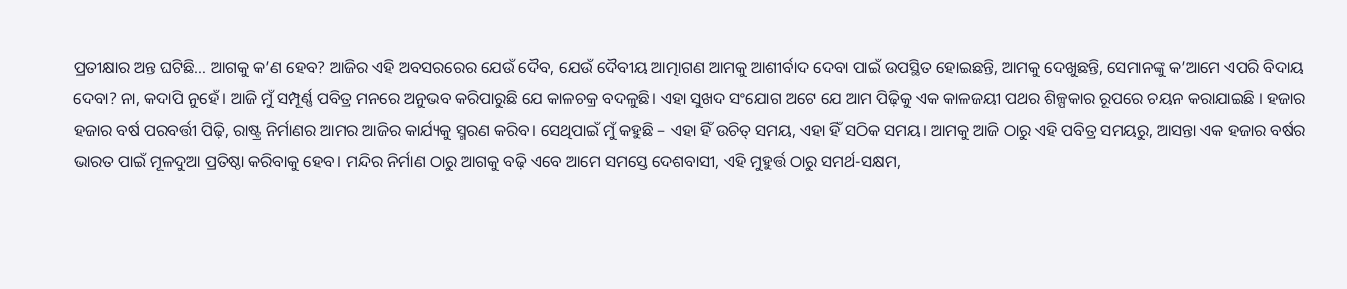ପ୍ରତୀକ୍ଷାର ଅନ୍ତ ଘଟିଛି… ଆଗକୁ କ’ଣ ହେବ? ଆଜିର ଏହି ଅବସରରେର ଯେଉଁ ଦୈବ, ଯେଉଁ ଦୈବୀୟ ଆତ୍ମାଗଣ ଆମକୁ ଆଶୀର୍ବାଦ ଦେବା ପାଇଁ ଉପସ୍ଥିତ ହୋଇଛନ୍ତି, ଆମକୁ ଦେଖୁଛନ୍ତି, ସେମାନଙ୍କୁ କ’ଆମେ ଏପରି ବିଦାୟ ଦେବା? ନା, କଦାପି ନୁହେଁ। ଆଜି ମୁଁ ସମ୍ପୂର୍ଣ୍ଣ ପବିତ୍ର ମନରେ ଅନୁଭବ କରିପାରୁଛି ଯେ କାଳଚକ୍ର ବଦଳୁଛି। ଏହା ସୁଖଦ ସଂଯୋଗ ଅଟେ ଯେ ଆମ ପିଢ଼ିକୁ ଏକ କାଳଜୟୀ ପଥର ଶିଳ୍ପକାର ରୂପରେ ଚୟନ କରାଯାଇଛି । ହଜାର ହଜାର ବର୍ଷ ପରବର୍ତ୍ତୀ ପିଢ଼ି, ରାଷ୍ଟ୍ର ନିର୍ମାଣର ଆମର ଆଜିର କାର୍ଯ୍ୟକୁ ସ୍ମରଣ କରିବ। ସେଥିପାଇଁ ମୁଁ କହୁଛି – ଏହା ହିଁ ଉଚିତ୍ ସମୟ, ଏହା ହିଁ ସଠିକ ସମୟ। ଆମକୁ ଆଜି ଠାରୁ ଏହି ପବିତ୍ର ସମୟରୁ, ଆସନ୍ତା ଏକ ହଜାର ବର୍ଷର ଭାରତ ପାଇଁ ମୂଳଦୁଆ ପ୍ରତିଷ୍ଠା କରିବାକୁ ହେବ। ମନ୍ଦିର ନିର୍ମାଣ ଠାରୁ ଆଗକୁ ବଢ଼ି ଏବେ ଆମେ ସମସ୍ତେ ଦେଶବାସୀ, ଏହି ମୁହୁର୍ତ୍ତ ଠାରୁ ସମର୍ଥ-ସକ୍ଷମ,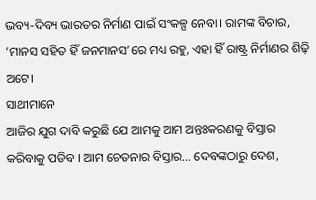ଭବ୍ୟ-ଦିବ୍ୟ ଭାରତର ନିର୍ମାଣ ପାଇଁ ସଂକଳ୍ପ ନେବା। ରାମଙ୍କ ବିଚାର, ‘ମାନସ ସହିତ ହିଁ ଜନମାନସ’ରେ ମଧ୍ୟ ରହୁ, ଏହା ହିଁ ରାଷ୍ଟ୍ର ନିର୍ମାଣର ଶିଢ଼ି ଅଟେ।
ସାଥୀମାନେ
ଆଜିର ଯୁଗ ଦାବି କରୁଛି ଯେ ଆମକୁ ଆମ ଅନ୍ତଃକରଣକୁ ବିସ୍ତାର କରିବାକୁ ପଡିବ । ଆମ ଚେତନାର ବିସ୍ତାର… ଦେବଙ୍କଠାରୁ ଦେଶ,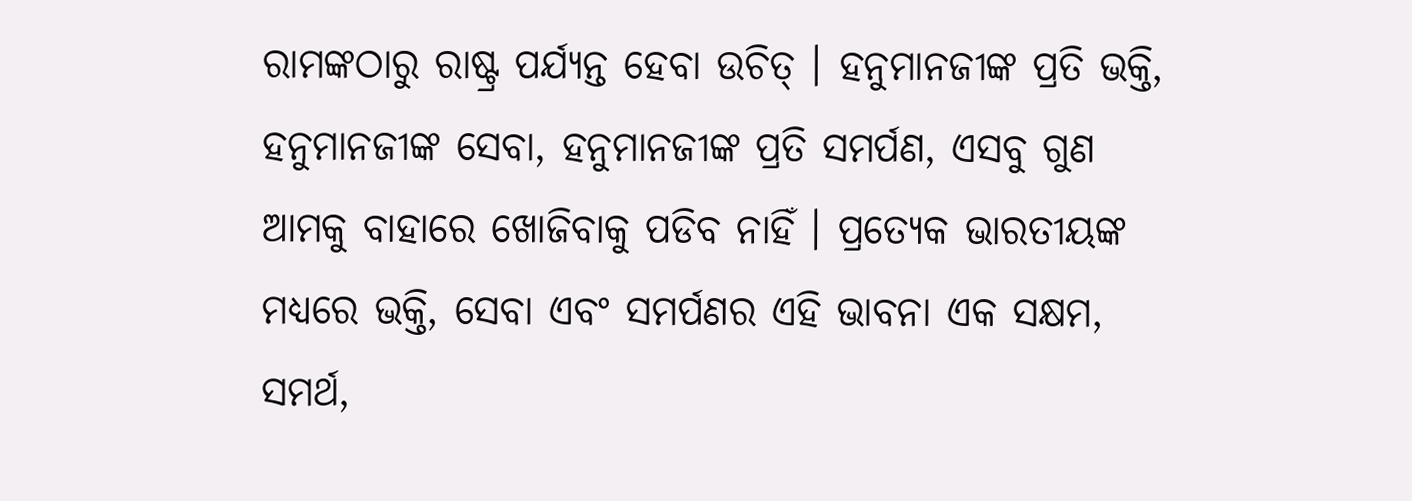ରାମଙ୍କଠାରୁ ରାଷ୍ଟ୍ର ପର୍ଯ୍ୟନ୍ତ ହେବା ଉଚିତ୍ । ହନୁମାନଜୀଙ୍କ ପ୍ରତି ଭକ୍ତି, ହନୁମାନଜୀଙ୍କ ସେବା, ହନୁମାନଜୀଙ୍କ ପ୍ରତି ସମର୍ପଣ, ଏସବୁ ଗୁଣ ଆମକୁ ବାହାରେ ଖୋଜିବାକୁ ପଡିବ ନାହିଁ । ପ୍ରତ୍ୟେକ ଭାରତୀୟଙ୍କ ମଧ୍ୟରେ ଭକ୍ତି, ସେବା ଏବଂ ସମର୍ପଣର ଏହି ଭାବନା ଏକ ସକ୍ଷମ, ସମର୍ଥ,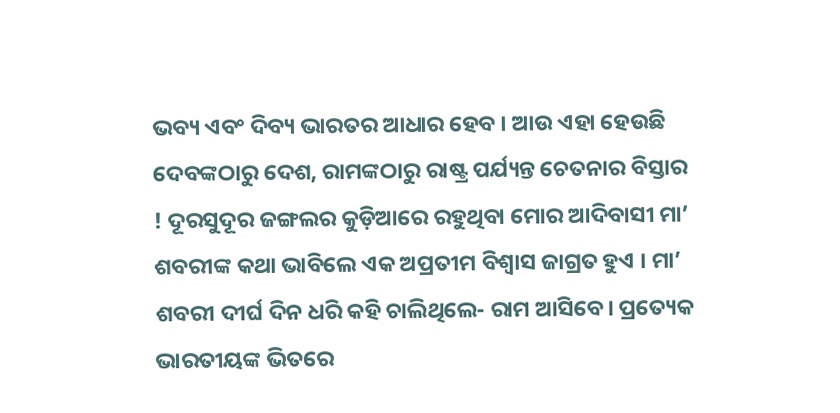ଭବ୍ୟ ଏବଂ ଦିବ୍ୟ ଭାରତର ଆଧାର ହେବ । ଆଉ ଏହା ହେଉଛି ଦେବଙ୍କଠାରୁ ଦେଶ, ରାମଙ୍କଠାରୁ ରାଷ୍ଟ୍ର ପର୍ଯ୍ୟନ୍ତ ଚେତନାର ବିସ୍ତାର ! ଦୂରସୁଦୂର ଜଙ୍ଗଲର କୁଡ଼ିଆରେ ରହୁଥିବା ମୋର ଆଦିବାସୀ ମା’ ଶବରୀଙ୍କ କଥା ଭାବିଲେ ଏକ ଅପ୍ରତୀମ ବିଶ୍ୱାସ ଜାଗ୍ରତ ହୁଏ । ମା’ ଶବରୀ ଦୀର୍ଘ ଦିନ ଧରି କହି ଚାଲିଥିଲେ- ରାମ ଆସିବେ। ପ୍ରତ୍ୟେକ ଭାରତୀୟଙ୍କ ଭିତରେ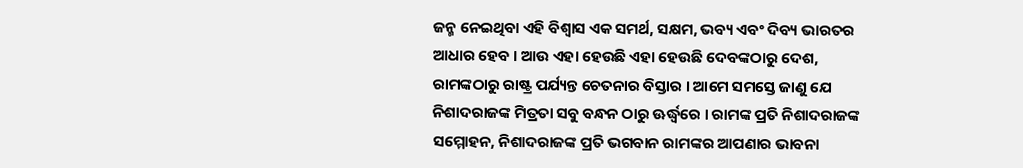ଜନ୍ମ ନେଇଥିବା ଏହି ବିଶ୍ୱାସ ଏକ ସମର୍ଥ, ସକ୍ଷମ, ଭବ୍ୟ ଏବଂ ଦିବ୍ୟ ଭାରତର ଆଧାର ହେବ । ଆଉ ଏହା ହେଉଛି ଏହା ହେଉଛି ଦେବଙ୍କଠାରୁ ଦେଶ, ରାମଙ୍କଠାରୁ ରାଷ୍ଟ୍ର ପର୍ଯ୍ୟନ୍ତ ଚେତନାର ବିସ୍ତାର । ଆମେ ସମସ୍ତେ ଜାଣୁ ଯେ ନିଶାଦରାଜଙ୍କ ମିତ୍ରତା ସବୁ ବନ୍ଧନ ଠାରୁ ଊର୍ଦ୍ଧ୍ୱରେ । ରାମଙ୍କ ପ୍ରତି ନିଶାଦରାଜଙ୍କ ସମ୍ମୋହନ, ନିଶାଦରାଜଙ୍କ ପ୍ରତି ଭଗବାନ ରାମଙ୍କର ଆପଣାର ଭାବନା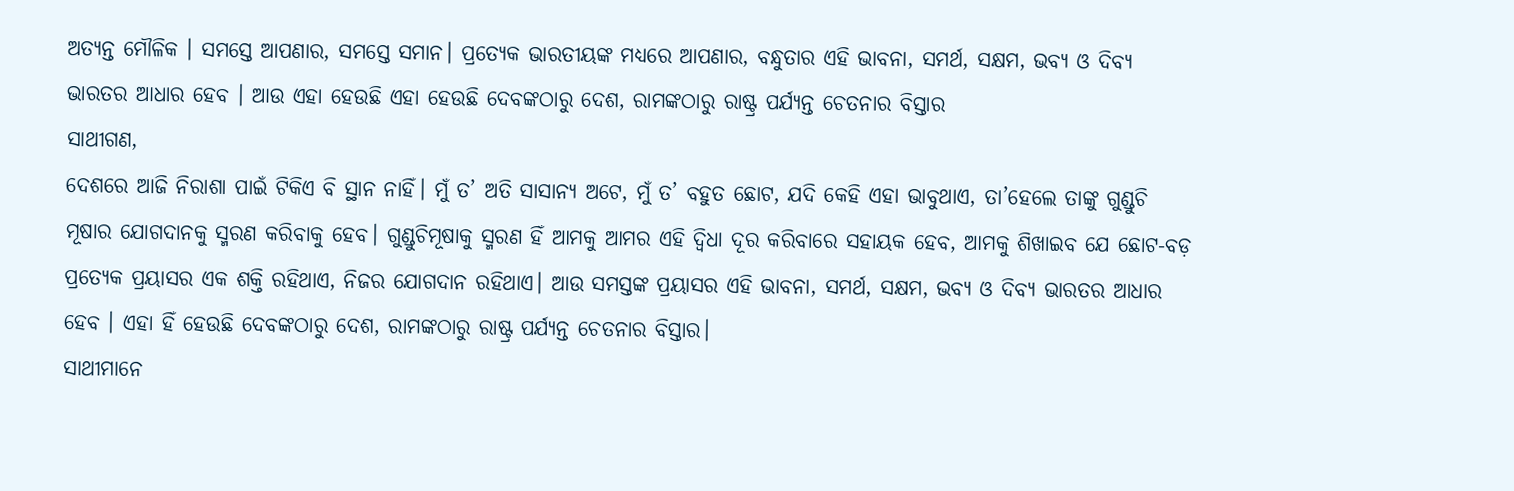ଅତ୍ୟନ୍ତ ମୌଳିକ । ସମସ୍ତେ ଆପଣାର, ସମସ୍ତେ ସମାନ। ପ୍ରତ୍ୟେକ ଭାରତୀୟଙ୍କ ମଧ୍ୟରେ ଆପଣାର, ବନ୍ଧୁତାର ଏହି ଭାବନା, ସମର୍ଥ, ସକ୍ଷମ, ଭବ୍ୟ ଓ ଦିବ୍ୟ ଭାରତର ଆଧାର ହେବ । ଆଉ ଏହା ହେଉଛି ଏହା ହେଉଛି ଦେବଙ୍କଠାରୁ ଦେଶ, ରାମଙ୍କଠାରୁ ରାଷ୍ଟ୍ର ପର୍ଯ୍ୟନ୍ତ ଚେତନାର ବିସ୍ତାର
ସାଥୀଗଣ,
ଦେଶରେ ଆଜି ନିରାଶା ପାଇଁ ଟିକିଏ ବି ସ୍ଥାନ ନାହିଁ। ମୁଁ ତ’ ଅତି ସାସାନ୍ୟ ଅଟେ, ମୁଁ ତ’ ବହୁତ ଛୋଟ, ଯଦି କେହି ଏହା ଭାବୁଥାଏ, ତା’ହେଲେ ତାଙ୍କୁ ଗୁଣ୍ଡୁଚି ମୂଷାର ଯୋଗଦାନକୁ ସ୍ମରଣ କରିବାକୁ ହେବ। ଗୁଣ୍ଡୁଚିମୂଷାକୁ ସ୍ମରଣ ହିଁ ଆମକୁ ଆମର ଏହି ଦ୍ୱିଧା ଦୂର କରିବାରେ ସହାୟକ ହେବ, ଆମକୁ ଶିଖାଇବ ଯେ ଛୋଟ-ବଡ଼ ପ୍ରତ୍ୟେକ ପ୍ରୟାସର ଏକ ଶକ୍ତି ରହିଥାଏ, ନିଜର ଯୋଗଦାନ ରହିଥାଏ। ଆଉ ସମସ୍ତଙ୍କ ପ୍ରୟାସର ଏହି ଭାବନା, ସମର୍ଥ, ସକ୍ଷମ, ଭବ୍ୟ ଓ ଦିବ୍ୟ ଭାରତର ଆଧାର ହେବ । ଏହା ହିଁ ହେଉଛି ଦେବଙ୍କଠାରୁ ଦେଶ, ରାମଙ୍କଠାରୁ ରାଷ୍ଟ୍ର ପର୍ଯ୍ୟନ୍ତ ଚେତନାର ବିସ୍ତାର।
ସାଥୀମାନେ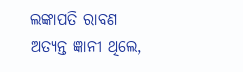ଲଙ୍କାପତି ରାବଣ ଅତ୍ୟନ୍ତ ଜ୍ଞାନୀ ଥିଲେ,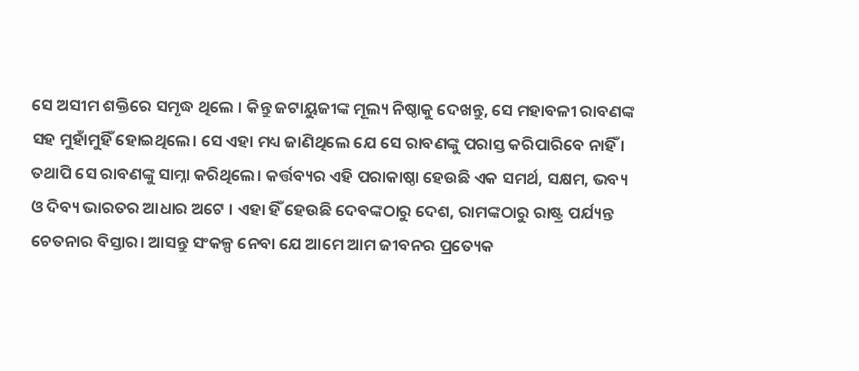ସେ ଅସୀମ ଶକ୍ତିରେ ସମୃଦ୍ଧ ଥିଲେ । କିନ୍ତୁ ଜଟାୟୁଜୀଙ୍କ ମୂଲ୍ୟ ନିଷ୍ଠାକୁ ଦେଖନ୍ତୁ, ସେ ମହାବଳୀ ରାବଣଙ୍କ ସହ ମୁହାଁମୁହିଁ ହୋଇଥିଲେ। ସେ ଏହା ମଧ୍ୟ ଜାଣିଥିଲେ ଯେ ସେ ରାବଣଙ୍କୁ ପରାସ୍ତ କରିପାରିବେ ନାହିଁ । ତଥାପି ସେ ରାବଣଙ୍କୁ ସାମ୍ନା କରିଥିଲେ। କର୍ତ୍ତବ୍ୟର ଏହି ପରାକାଷ୍ଠା ହେଉଛି ଏକ ସମର୍ଥ, ସକ୍ଷମ, ଭବ୍ୟ ଓ ଦିବ୍ୟ ଭାରତର ଆଧାର ଅଟେ । ଏହା ହିଁ ହେଉଛି ଦେବଙ୍କଠାରୁ ଦେଶ, ରାମଙ୍କଠାରୁ ରାଷ୍ଟ୍ର ପର୍ଯ୍ୟନ୍ତ ଚେତନାର ବିସ୍ତାର। ଆସନ୍ତୁ ସଂକଳ୍ପ ନେବା ଯେ ଆମେ ଆମ ଜୀବନର ପ୍ରତ୍ୟେକ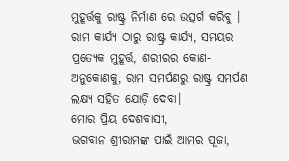ମୁହୂର୍ତ୍ତକୁ ରାଷ୍ଟ୍ର ନିର୍ମାଣ ରେ ଉତ୍ସର୍ଗ କରିବୁ । ରାମ କାର୍ଯ୍ୟ ଠାରୁ ରାଷ୍ଟ୍ର କାର୍ଯ୍ୟ, ସମୟର ପ୍ରତ୍ୟେକ ମୁହୂର୍ତ୍ତ, ଶରୀରର କୋଣ-ଅନୁକୋଣକୁ, ରାମ ସମର୍ପଣରୁ ରାଷ୍ଟ୍ର ସମର୍ପଣ ଲକ୍ଷ୍ୟ ସହିତ ଯୋଡ଼ି ଦେବା।
ମୋର ପ୍ରିୟ ଦେଶବାସୀ,
ଭଗବାନ ଶ୍ରୀରାମଙ୍କ ପାଇଁ ଆମର ପୂଜା,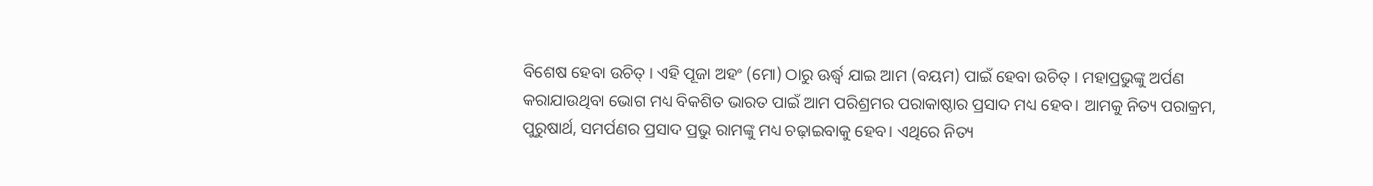ବିଶେଷ ହେବା ଉଚିତ୍ । ଏହି ପୂଜା ଅହଂ (ମୋ) ଠାରୁ ଊର୍ଦ୍ଧ୍ୱ ଯାଇ ଆମ (ବୟମ) ପାଇଁ ହେବା ଉଚିତ୍ । ମହାପ୍ରଭୁଙ୍କୁ ଅର୍ପଣ କରାଯାଉଥିବା ଭୋଗ ମଧ୍ୟ ବିକଶିତ ଭାରତ ପାଇଁ ଆମ ପରିଶ୍ରମର ପରାକାଷ୍ଠାର ପ୍ରସାଦ ମଧ୍ୟ ହେବ। ଆମକୁ ନିତ୍ୟ ପରାକ୍ରମ, ପୁରୁଷାର୍ଥ, ସମର୍ପଣର ପ୍ରସାଦ ପ୍ରଭୁ ରାମଙ୍କୁ ମଧ୍ୟ ଚଢ଼ାଇବାକୁ ହେବ। ଏଥିରେ ନିତ୍ୟ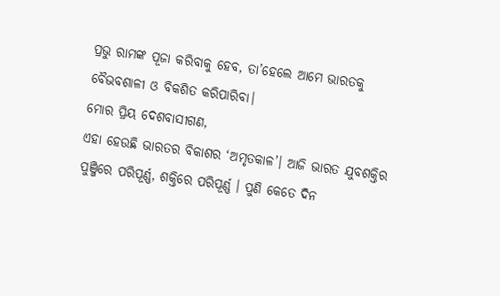ପ୍ରଭୁ ରାମଙ୍କ ପୂଜା କରିବାକୁ ହେବ, ତା’ହେଲେ ଆମେ ଭାରତକୁ ବୈଭବଶାଳୀ ଓ ବିକଶିତ କରିପାରିବା।
ମୋର ପ୍ରିୟ ଦେଶବାସୀଗଣ,
ଏହା ହେଉଛି ଭାରତର ବିକାଶର ‘ଅମୃତକାଳ’। ଆଜି ଭାରତ ଯୁବଶକ୍ତିର ପୁଞ୍ଜିରେ ପରିପୂର୍ଣ୍ଣ, ଶକ୍ତିରେ ପରିପୂର୍ଣ୍ଣ । ପୁଣି କେତେ ଦିନ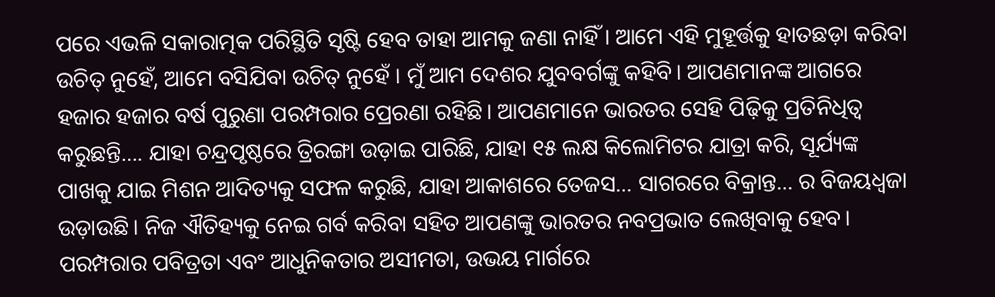ପରେ ଏଭଳି ସକାରାତ୍ମକ ପରିସ୍ଥିତି ସୃଷ୍ଟି ହେବ ତାହା ଆମକୁ ଜଣା ନାହିଁ । ଆମେ ଏହି ମୁହୂର୍ତ୍ତକୁ ହାତଛଡ଼ା କରିବା ଉଚିତ୍ ନୁହେଁ, ଆମେ ବସିଯିବା ଉଚିତ୍ ନୁହେଁ । ମୁଁ ଆମ ଦେଶର ଯୁବବର୍ଗଙ୍କୁ କହିବି। ଆପଣମାନଙ୍କ ଆଗରେ ହଜାର ହଜାର ବର୍ଷ ପୁରୁଣା ପରମ୍ପରାର ପ୍ରେରଣା ରହିଛି। ଆପଣମାନେ ଭାରତର ସେହି ପିଢ଼ିକୁ ପ୍ରତିନିଧିତ୍ୱ କରୁଛନ୍ତି…. ଯାହା ଚନ୍ଦ୍ରପୃଷ୍ଠରେ ତ୍ରିରଙ୍ଗା ଉଡ଼ାଇ ପାରିଛି, ଯାହା ୧୫ ଲକ୍ଷ କିଲୋମିଟର ଯାତ୍ରା କରି, ସୂର୍ଯ୍ୟଙ୍କ ପାଖକୁ ଯାଇ ମିଶନ ଆଦିତ୍ୟକୁ ସଫଳ କରୁଛି, ଯାହା ଆକାଶରେ ତେଜସ… ସାଗରରେ ବିକ୍ରାନ୍ତ… ର ବିଜୟଧ୍ୱଜା ଉଡ଼ାଉଛି। ନିଜ ଐତିହ୍ୟକୁ ନେଇ ଗର୍ବ କରିବା ସହିତ ଆପଣଙ୍କୁ ଭାରତର ନବପ୍ରଭାତ ଲେଖିବାକୁ ହେବ। ପରମ୍ପରାର ପବିତ୍ରତା ଏବଂ ଆଧୁନିକତାର ଅସୀମତା, ଉଭୟ ମାର୍ଗରେ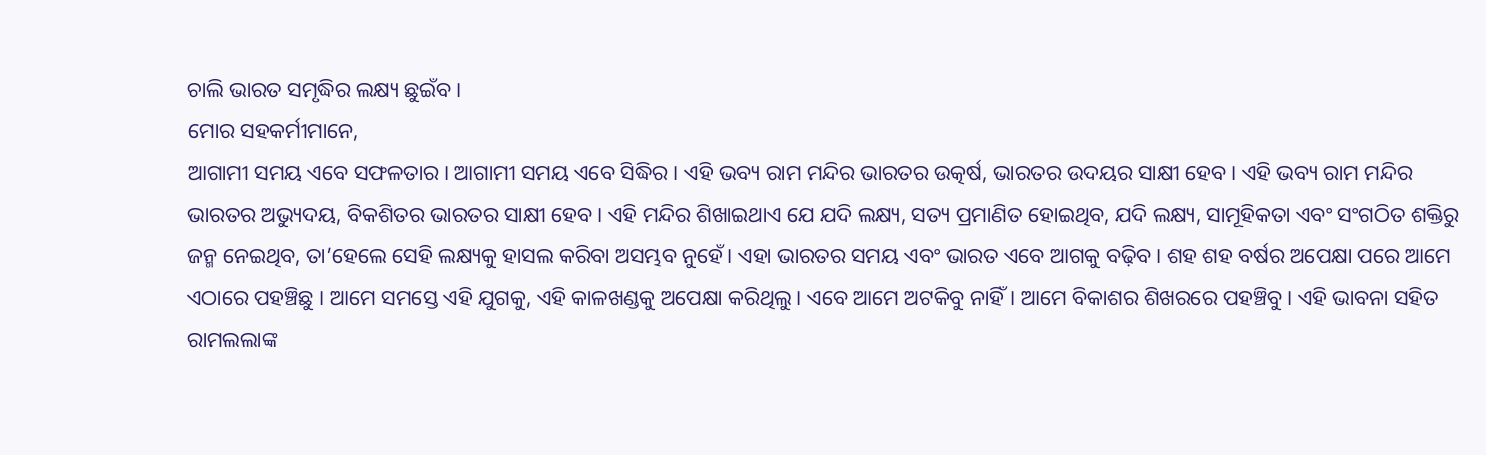ଚାଲି ଭାରତ ସମୃଦ୍ଧିର ଲକ୍ଷ୍ୟ ଛୁଇଁବ।
ମୋର ସହକର୍ମୀମାନେ,
ଆଗାମୀ ସମୟ ଏବେ ସଫଳତାର। ଆଗାମୀ ସମୟ ଏବେ ସିଦ୍ଧିର। ଏହି ଭବ୍ୟ ରାମ ମନ୍ଦିର ଭାରତର ଉତ୍କର୍ଷ, ଭାରତର ଉଦୟର ସାକ୍ଷୀ ହେବ। ଏହି ଭବ୍ୟ ରାମ ମନ୍ଦିର ଭାରତର ଅଭ୍ୟୁଦୟ, ବିକଶିତର ଭାରତର ସାକ୍ଷୀ ହେବ। ଏହି ମନ୍ଦିର ଶିଖାଇଥାଏ ଯେ ଯଦି ଲକ୍ଷ୍ୟ, ସତ୍ୟ ପ୍ରମାଣିତ ହୋଇଥିବ, ଯଦି ଲକ୍ଷ୍ୟ, ସାମୂହିକତା ଏବଂ ସଂଗଠିତ ଶକ୍ତିରୁ ଜନ୍ମ ନେଇଥିବ, ତା’ହେଲେ ସେହି ଲକ୍ଷ୍ୟକୁ ହାସଲ କରିବା ଅସମ୍ଭବ ନୁହେଁ। ଏହା ଭାରତର ସମୟ ଏବଂ ଭାରତ ଏବେ ଆଗକୁ ବଢ଼ିବ। ଶହ ଶହ ବର୍ଷର ଅପେକ୍ଷା ପରେ ଆମେ ଏଠାରେ ପହଞ୍ଚିଛୁ । ଆମେ ସମସ୍ତେ ଏହି ଯୁଗକୁ, ଏହି କାଳଖଣ୍ଡକୁ ଅପେକ୍ଷା କରିଥିଲୁ। ଏବେ ଆମେ ଅଟକିବୁ ନାହିଁ। ଆମେ ବିକାଶର ଶିଖରରେ ପହଞ୍ଚିବୁ। ଏହି ଭାବନା ସହିତ ରାମଲଲାଙ୍କ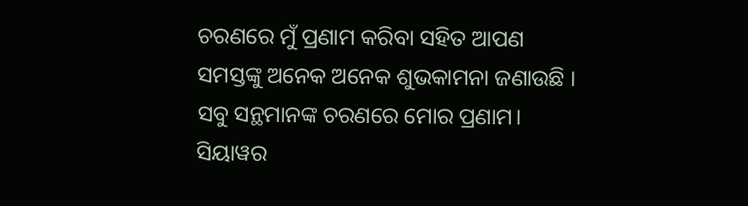ଚରଣରେ ମୁଁ ପ୍ରଣାମ କରିବା ସହିତ ଆପଣ ସମସ୍ତଙ୍କୁ ଅନେକ ଅନେକ ଶୁଭକାମନା ଜଣାଉଛି । ସବୁ ସନ୍ଥମାନଙ୍କ ଚରଣରେ ମୋର ପ୍ରଣାମ।
ସିୟାୱର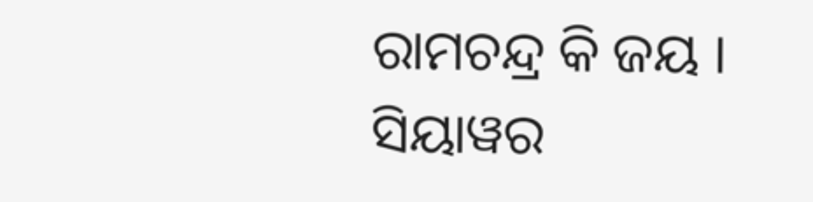ରାମଚନ୍ଦ୍ର କି ଜୟ ।
ସିୟାୱର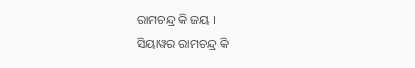ରାମଚନ୍ଦ୍ର କି ଜୟ ।
ସିୟାୱର ରାମଚନ୍ଦ୍ର କି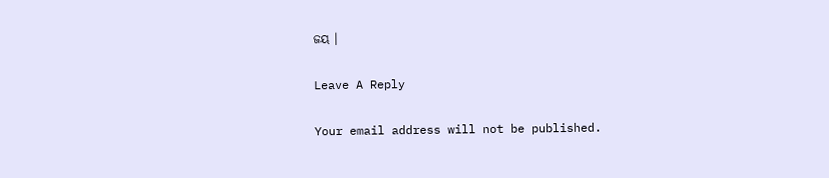ଜୟ ।

Leave A Reply

Your email address will not be published.